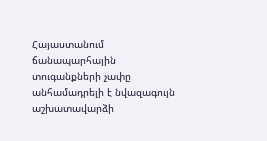Հայաստանում ճանապարհային տուգանքների չափը անհամադրելի է նվազագույն աշխատավարձի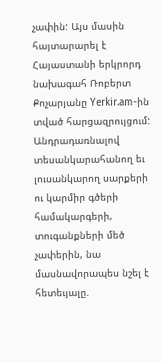չափին: Այս մասին հայտարարել է Հայաստանի երկրորդ նախագահ Ռոբերտ Քոչարյանը Yerkir.am-ին տված հարցազրույցում:
Անդրադառնալով տեսանկարահանող եւ լուսանկարող սարքերի ու կարմիր գծերի համակարգերի, տուգանքների մեծ չափերին, նա մասնավորապես նշել է հետեւյալը.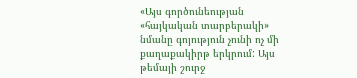«Այս գործունեության «հայկական տարբերակի» նմանը գոյություն չունի ոչ մի քաղաքակիրթ երկրում: Այս թեմայի շուրջ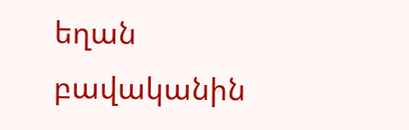եղան բավականին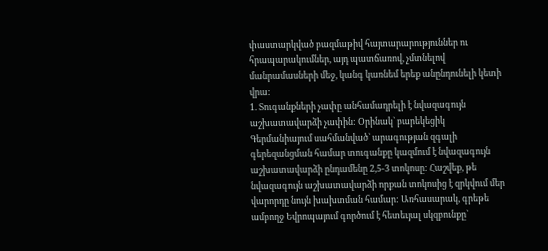փաստարկված բազմաթիվ հայտարարություններ ու հրապարակումներ, այդ պատճառով, չմտնելով մանրամասների մեջ, կանգ կառնեմ երեք անընդունելի կետի վրա:
1. Տուգանքների չափը անհամադրելի է նվազագույն աշխատավարձի չափին: Օրինակ` բարեկեցիկ Գերմանիայում սահմանված` արագության զգալի գերեզանցման համար տուգանքը կազմում է նվազագույն աշխատավարձի ընդամենը 2,5-3 տոկոսը: Հաշվեք, թե նվազագույն աշխատավարձի որքան տոկոսից է զրկվում մեր վարորդը նույն խախտման համար: Առհասարակ, գրեթե ամբողջ Եվրոպայում գործում է հետեւյալ սկզբունքը`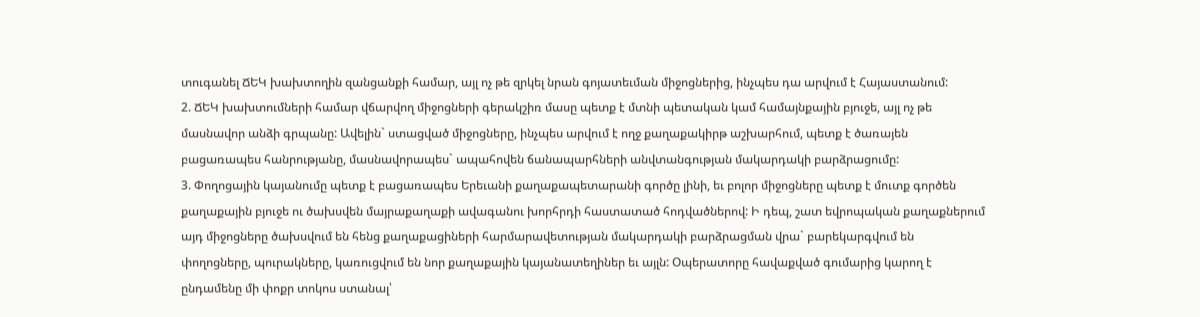տուգանել ՃԵԿ խախտողին զանցանքի համար, այլ ոչ թե զրկել նրան գոյատեւման միջոցներից, ինչպես դա արվում է Հայաստանում:
2. ՃԵԿ խախտումների համար վճարվող միջոցների գերակշիռ մասը պետք է մտնի պետական կամ համայնքային բյուջե, այլ ոչ թե մասնավոր անձի գրպանը: Ավելին` ստացված միջոցները, ինչպես արվում է ողջ քաղաքակիրթ աշխարհում, պետք է ծառայեն բացառապես հանրությանը, մասնավորապես` ապահովեն ճանապարհների անվտանգության մակարդակի բարձրացումը:
3. Փողոցային կայանումը պետք է բացառապես Երեւանի քաղաքապետարանի գործը լինի, եւ բոլոր միջոցները պետք է մուտք գործեն քաղաքային բյուջե ու ծախսվեն մայրաքաղաքի ավագանու խորհրդի հաստատած հոդվածներով: Ի դեպ, շատ եվրոպական քաղաքներում այդ միջոցները ծախսվում են հենց քաղաքացիների հարմարավետության մակարդակի բարձրացման վրա` բարեկարգվում են փողոցները, պուրակները, կառուցվում են նոր քաղաքային կայանատեղիներ եւ այլն: Օպերատորը հավաքված գումարից կարող է ընդամենը մի փոքր տոկոս ստանալ՝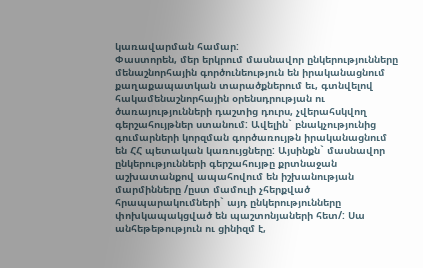կառավարման համար:
Փաստորեն, մեր երկրում մասնավոր ընկերությունները մենաշնորհային գործունեություն են իրականացնում քաղաքապատկան տարածքներում եւ, գտնվելով հակամենաշնորհային օրենսդրության ու ծառայությունների դաշտից դուրս, չվերահսկվող գերշահույթներ ստանում: Ավելին` բնակչությունից գումարների կորզման գործառույթն իրականացնում են ՀՀ պետական կառույցները: Այսինքն` մասնավոր ընկերությունների գերշահույթը քրտնաջան աշխատանքով ապահովում են իշխանության մարմինները /ըստ մամուլի չհերքված հրապարակումների` այդ ընկերությունները փոխկապակցված են պաշտոնյաների հետ/: Սա անհեթեթություն ու ցինիզմ է,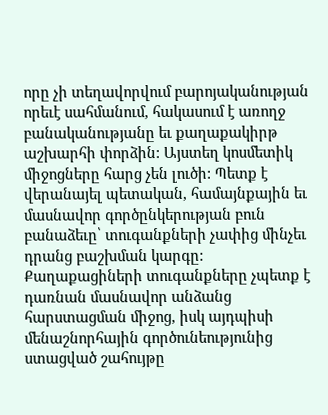որը չի տեղավորվում բարոյականության որեւէ սահմանում, հակասում է առողջ բանականությանը եւ քաղաքակիրթ աշխարհի փորձին: Այստեղ կոսմետիկ միջոցները հարց չեն լուծի: Պետք է վերանայել պետական, համայնքային եւ մասնավոր գործընկերության բուն բանաձեւը՝ տուգանքների չափից մինչեւ դրանց բաշխման կարգը: Քաղաքացիների տուգանքները չպետք է դառնան մասնավոր անձանց հարստացման միջոց, իսկ այդպիսի մենաշնորհային գործունեությունից ստացված շահույթը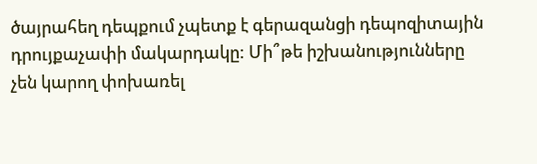ծայրահեղ դեպքում չպետք է գերազանցի դեպոզիտային դրույքաչափի մակարդակը: Մի՞թե իշխանությունները չեն կարող փոխառել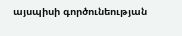այսպիսի գործունեության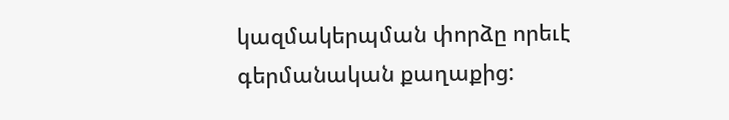կազմակերպման փորձը որեւէ գերմանական քաղաքից: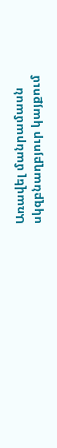Առավել մանրամասն սկզբնաղբյուր կայքում